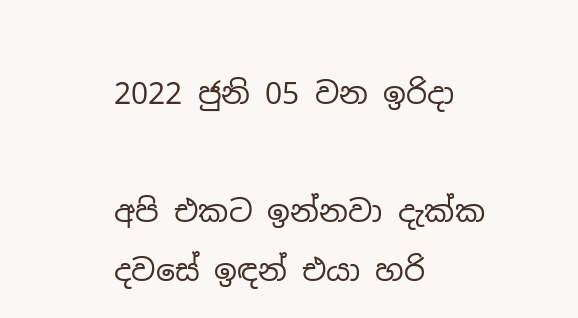2022 ජුනි 05 වන ඉරිදා

අපි එකට ඉන්නවා දැක්ක දවසේ ඉඳන් එයා හරි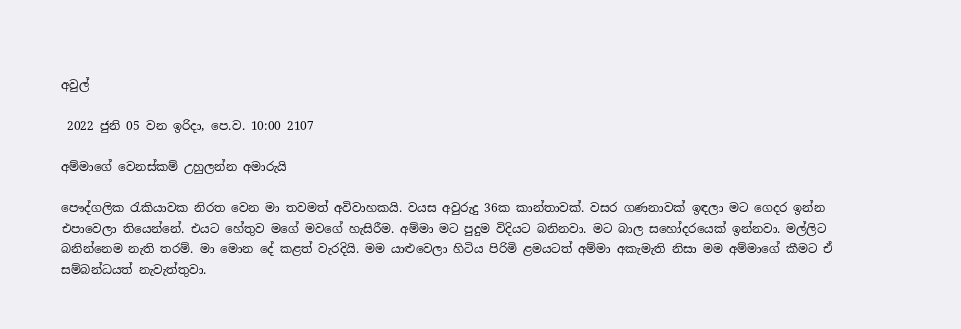අවුල්

 2022 ජුනි 05 වන ඉරිදා, පෙ.ව. 10:00 2107

අම්මාගේ වෙනස්කම් උහුලන්න අමාරුයි

පෞද්ගලික රැකියාවක නිරත වෙන මා තවමත් අවිවාහකයි. වයස අවුරුදු 36ක කාන්තාවක්. වසර ගණනාවක් ඉඳලා මට ගෙදර ඉන්න එපාවෙලා තියෙන්නේ. එයට හේතුව මගේ මවගේ හැසිරීම. අම්මා මට පුදුම විදියට බනිනවා. මට බාල සහෝදරයෙක් ඉන්නවා. මල්ලිට බනින්නෙම නැති තරම්. මා මොන දේ කළත් වැරදියි. මම යාළුවෙලා හිටිය පිරිමි ළමයටත් අම්මා අකැමැති නිසා මම අම්මාගේ කීමට ඒ සම්බන්ධයත් නැවැත්තුවා.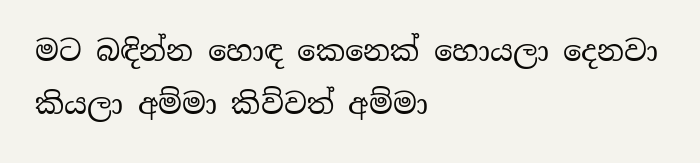මට බඳින්න හොඳ කෙනෙක් හොයලා දෙනවා කියලා අම්මා කිව්වත් අම්මා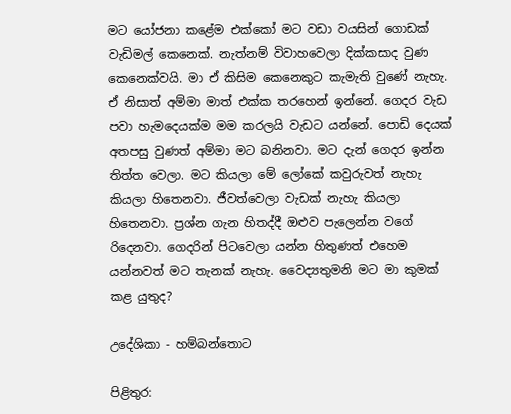මට යෝජනා කළේම එක්කෝ මට වඩා වයසින් ගොඩක් වැඩිමල් කෙනෙක්. නැත්නම් විවාහවෙලා දික්කසාද වුණ කෙනෙක්වයි. මා ඒ කිසිම කෙනෙකුට කැමැති වුණේ නැහැ. ඒ නිසාත් අම්මා මාත් එක්ක තරහෙන් ඉන්නේ. ගෙදර වැඩ පවා හැමදෙයක්ම මම කරලයි වැඩට යන්නේ. පොඩි දෙයක් අතපසු වුණත් අම්මා මට බනිනවා. මට දැන් ගෙදර ඉන්න තිත්ත වෙලා. මට කියලා මේ ලෝකේ කවුරුවත් නැහැ කියලා හිතෙනවා. ජීවත්වෙලා වැඩක් නැහැ කියලා හිතෙනවා. ප්‍රශ්න ගැන හිතද්දී ඔළුව පැලෙන්න වගේ රිදෙනවා. ගෙදරින් පිටවෙලා යන්න හිතුණත් එහෙම යන්නවත් මට තැනක් නැහැ. වෛද්‍යතුමනි මට මා කුමක් කළ යුතුද?

උදේශිකා - හම්බන්තොට

පිළිතුර: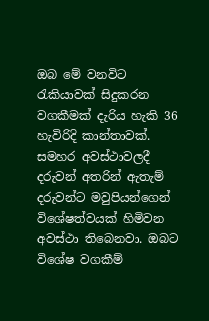ඔබ මේ වනවිට රැකියාවක් සිදුකරන වගකීමක් දැරිය හැකි 36 හැවිරිදි කාන්තාවක්. සමහර අවස්ථාවලදී දරුවන් අතරින් ඇතැම් දරුවන්ට මවුපියන්ගෙන් විශේෂත්වයක් හිමිවන අවස්ථා තිබෙනවා. ඔබට විශේෂ වගකීම්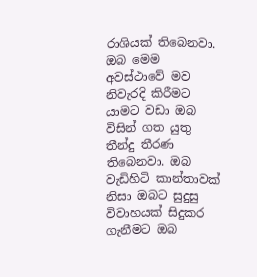රාශියක් තිබෙනවා. ඔබ මෙම අවස්ථාවේ මව නිවැරදි කිරීමට යාමට වඩා ඔබ විසින් ගත යුතු තීන්දු තීරණ තිබෙනවා. ඔබ වැඩිහිටි කාන්තාවක් නිසා ඔබට සුදුසු විවාහයක් සිදුකර ගැනීමට ඔබ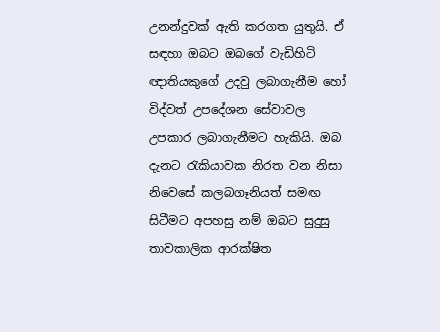උනන්දුවක් ඇති කරගත යුතුයි. ඒ සඳහා ඔබට ඔබගේ වැඩිහිටි ඥාතියකුගේ උදවු ලබාගැනීම හෝ විද්වත් උපදේශන සේවාවල උපකාර ලබාගැනීමට හැකියි. ඔබ දැනට රැකියාවක නිරත වන නිසා නිවෙසේ කලබගෑනියත් සමඟ සිටීමට අපහසු නම් ඔබට සුදුසු තාවකාලික ආරක්ෂිත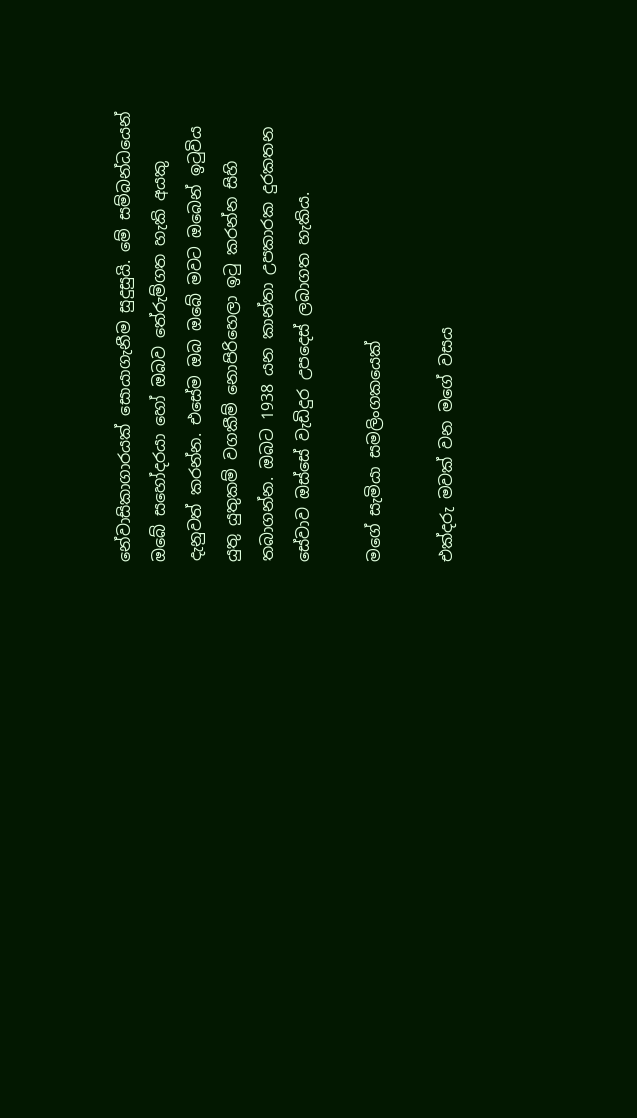නේවාසිකාගාරයක් සොයාගැනීම සුදුසුයි. මේ සම්බන්ධයෙන් ඔබේ සහෝදරයා හෝ ඔබව තේරුම්ගත හැකි අයකු දැනුවත් කරන්න. එසේම ඔබ ඔබේ මවට ඔබෙන් ඉටුවිය යුතු යුතුකම් වගකීම් නොපිරිහෙලා ඉටු කරන්න සිහි තබාගන්න. ඔබට 1938 යන කාන්තා උපකාරක දුරකතන සේවාව ඔස්සේ වැඩිදුර උපදෙස් ලබාගත හැකිය.

මගේ සැමියා සමලිංගකයෙක්

එක්දරු මවක් වන මගේ වසය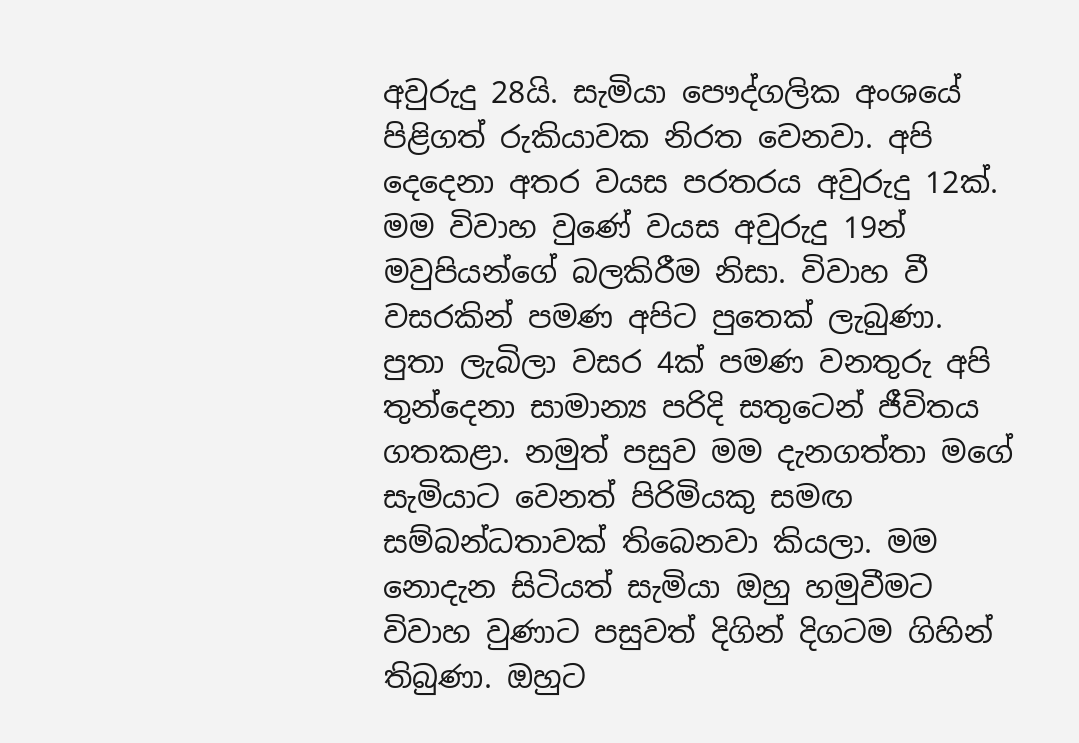අවුරුදු 28යි. සැමියා පෞද්ගලික අංශයේ පිළිගත් රුකියාවක නිරත වෙනවා. අපි දෙදෙනා අතර වයස පරතරය අවුරුදු 12ක්. මම විවාහ වුණේ වයස අවුරුදු 19න් මවුපියන්ගේ බලකිරීම නිසා. විවාහ වී වසරකින් පමණ අපිට පුතෙක් ලැබුණා. පුතා ලැබිලා වසර 4ක් පමණ වනතුරු අපි තුන්දෙනා සාමාන්‍ය පරිදි සතුටෙන් ජීවිතය ගතකළා. නමුත් පසුව මම දැනගත්තා මගේ සැමියාට වෙනත් පිරිමියකු සමඟ සම්බන්ධතාවක් තිබෙනවා කියලා. මම නොදැන සිටියත් සැමියා ඔහු හමුවීමට  විවාහ වුණාට පසුවත් දිගින් දිගටම ගිහින් තිබුණා. ඔහුට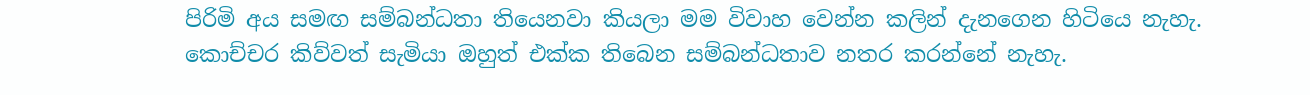පිරිමි අය සමඟ සම්බන්ධතා තියෙනවා කියලා මම විවාහ වෙන්න කලින් දැනගෙන හිටියෙ නැහැ. කොච්චර කිව්වත් සැමියා ඔහුත් එක්ක තිබෙන සම්බන්ධතාව නතර කරන්නේ නැහැ.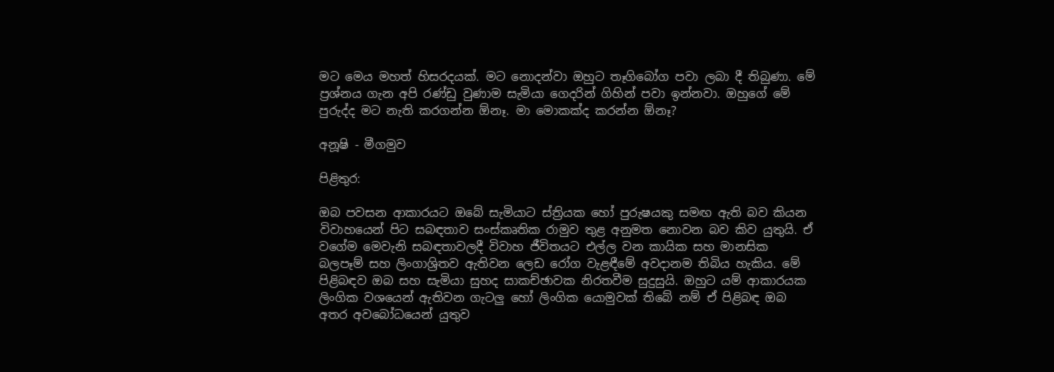මට මෙය මහත් හිසරදයක්. මට නොදන්වා ඔහුට තෑගිබෝග පවා ලබා දී තිබුණා. මේ ප්‍රශ්නය ගැන අපි රණ්ඩු වුණාම සැමියා ගෙදරින් ගිහින් පවා ඉන්නවා. ඔහුගේ මේ පුරුද්ද මට නැති කරගන්න ඕනෑ. මා මොකක්ද කරන්න ඕනෑ?

අනූෂි - මීගමුව

පිළිතුර:

ඔබ පවසන ආකාරයට ඔබේ සැමියාට ස්ත්‍රියක හෝ පුරුෂයකු සමඟ ඇති බව කියන විවාහයෙන් පිට සබඳතාව සංස්කෘතික රාමුව තුළ අනුමත නොවන බව කිව යුතුයි. ඒ වගේම මෙවැනි සබඳතාවලදී විවාහ ජීවිතයට එල්ල වන කායික සහ මානසික බලපෑම් සහ ලිංගාශ්‍රිතව ඇතිවන ලෙඩ රෝග වැළඳීමේ අවදානම තිබිය හැකිය. මේ පිළිබඳව ඔබ සහ සැමියා සුහද සාකච්ඡාවක නිරතවීම සුදුසුයි. ඔහුට යම් ආකාරයක ලිංගික වශයෙන් ඇතිවන ගැටලු හෝ ලිංගික යොමුවක් තිබේ නම් ඒ පිළිබඳ ඔබ අතර අව‍බෝධයෙන් යුතුව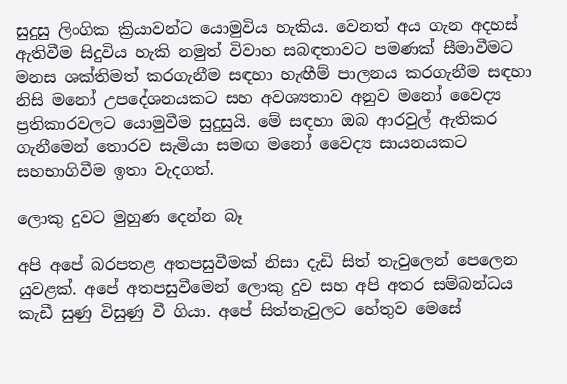සුදුසු ලිංගික ක්‍රියාවන්ට යොමුවිය හැකිය. වෙනත් අය ගැන අදහස් ඇතිවීම සිදුවිය හැකි නමුත් විවාහ සබඳතාවට පමණක් සීමාවීමට මනස ශක්තිමත් කරගැනීම සඳහා හැඟීම් පාලනය කරගැනීම සඳහා නිසි ම‍නෝ උපදේශනයකට සහ අවශ්‍යතාව අනුව මනෝ වෛද්‍ය ප්‍රතිකාරවලට යොමුවීම සුදුසුයි. මේ සඳහා ඔබ ආරවුල් ඇතිකර ගැනීමෙන් තොරව සැමියා සමඟ මනෝ වෛද්‍ය සායනයකට සහභාගිවීම ඉතා වැදගත්.

ලොකු දුවට මුහුණ දෙන්න බෑ

අපි අපේ බරපතළ අතපසුවීමක් නිසා දැඩි සිත් තැවුලෙන් පෙලෙන යුවළක්. අපේ අතපසුවීමෙන් ලොකු දුව සහ අපි අතර සම්බන්ධය කැඩී සුණු විසුණු වී ගියා. අපේ සිත්තැවුලට හේතුව මෙසේ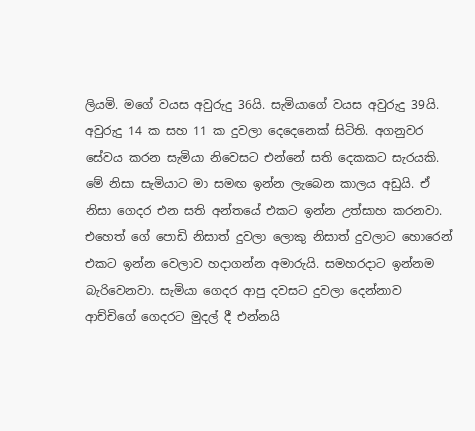ලියමි. මගේ වයස අවුරුදු 36යි. සැමියාගේ වයස අවුරුදු 39යි. අවුරුදු 14 ක සහ 11 ක දුවලා දෙදෙනෙක් සිටිති. අගනුවර සේවය කරන සැමියා නිවෙසට එන්නේ සති දෙකකට සැරයකි. මේ නිසා සැමියාට මා සමඟ ඉන්න ලැබෙන කාලය අඩුයි. ඒ නිසා ගෙදර එන සති අන්තයේ එකට ඉන්න උත්සාහ කරනවා. එහෙත් ගේ පොඩි නිසාත් දුවලා ලොකු නිසාත් දුවලාට හොරෙන් එකට ඉන්න වෙලාව හදාගන්න අමාරුයි. සමහරදාට ඉන්නම බැරිවෙනවා. සැමියා ගෙදර ආපු දවසට දුවලා දෙන්නාව ආච්චිගේ ගෙදරට මුදල් දී එන්නයි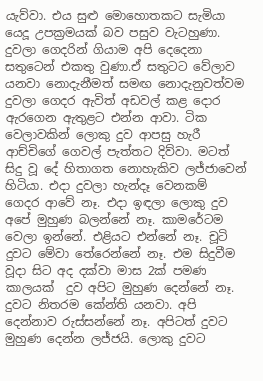යැව්වා. එය සුළු මොහොතකට සැමියා යෙදූ උපක්‍රමයක් බව පසුව වැටහුණා. දුවලා ගෙදරින් ගියාම අපි දෙදෙනා සතුටෙන් එකතු වුණා.ඒ සතුටට වේලාව යනවා නොදැනීමත් සමඟ නොදැනුවත්වම දුවලා ගෙදර ඇවිත් අඩවල් කළ දොර ඇරගෙන ඇතුළට එන්න ආවා. ටික වෙලාවකින් ලොකු දුව ආපසු හැරී ආච්චිගේ ගෙවල් පැත්තට දිව්වා. මටත් සිදු වූ දේ හිතාගත නොහැකිව ලජ්ජාවෙන් හිටියා. එදා දුවලා හැන්දෑ වෙනකම් ගෙදර ආවේ නෑ. එදා ඉඳලා ලොකු දුව අපේ මුහුණ බලන්නේ නෑ. කාමරේටම වෙලා ඉන්නේ. එළියට එන්නේ නෑ. චූටි දුවට මේවා තේරෙන්නේ නෑ. එම සිදුවීම වූදා සිට අද දක්වා මාස 2ක් පමණ කාලයක්  දුව අපිට මුහුණ දෙන්නේ නෑ. දුවට නිතරම කේන්ති යනවා. අපි දෙන්නාව රුස්සන්නේ නෑ. අපිටත් දුවට මුහුණ දෙන්න ලජ්ජයි. ලොකු දුවට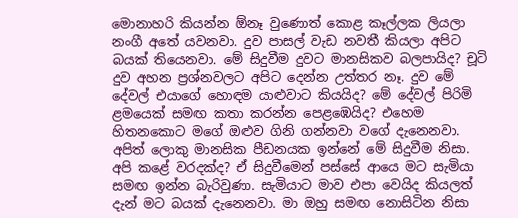මොනාහරි කියන්න ඕනෑ වුණොත් කොළ කෑල්ලක ලියලා නංගී අතේ යවනවා. දුව පාසල් වැඩ නවතී කියලා අපිට බයක් තියෙනවා. මේ සිදුවීම දුවට මානසිකව බලපායිද? චූටි දුව අහන ප්‍රශ්නවලට අපිට දෙන්න උත්තර නෑ. දුව මේ දේවල් එයාගේ හොඳම යාළුවාට කියයිද? මේ දේවල් පිරිමි ළමයෙක් සමඟ කතා කරන්න පෙළඹෙයිද? එහෙම හිතනකොට මගේ ඔළුව ගිනි ගන්නවා වගේ දැනෙනවා. අපිත් ලොකු මානසික පීඩනයක ඉන්නේ මේ සිදුවීම නිසා. අපි කළේ වරදක්ද? ඒ සිදුවීමෙන් පස්සේ ආයෙ මට සැමියා සමඟ ඉන්න බැරිවුණා. සැමියාට මාව එපා වෙයිද කියලත් දැන් මට බයක් දැනෙනවා. මා ඔහු සමඟ නොසිටින නිසා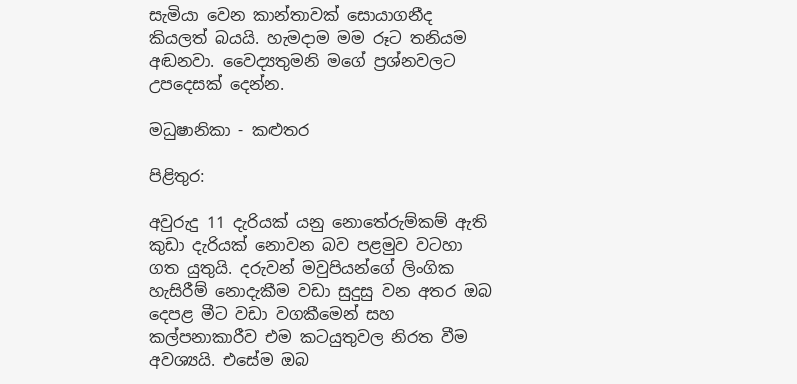සැමියා වෙන කාන්තාවක් සොයාගනීද කියලත් බයයි. හැමදාම මම රූට තනියම අඬනවා. වෛද්‍යතුමනි මගේ ප්‍රශ්නවලට උපදෙසක් දෙන්න.

මධුෂානිකා - කළුතර

පිළිතුර:

අවුරුදු 11 දැරියක් යනු නොතේරුම්කම් ඇති කුඩා දැරියක් නොවන බව පළමුව වටහා ගත යුතුයි. දරුවන් මවුපියන්ගේ ලිංගික හැසිරීම් ‍නොදැකීම වඩා සුදුසු වන අතර ඔබ දෙපළ මීට වඩා වගකීමෙන් සහ කල්පනාකාරීව එම කටයුතුවල නිරත වීම අවශ්‍යයි. එසේම ඔබ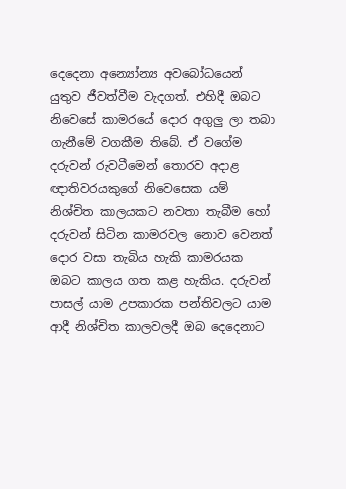දෙදෙනා අන්‍යෝන්‍ය අවබෝධයෙන් යුතුව ජීවත්වීම වැදගත්. එහිදී ඔබට නිවෙසේ කාම‍රයේ දොර අගුලු ලා තබා ගැනීමේ වගකීම තිබේ. ඒ වගේම දරුවන් රුවටීමෙන් තොරව අදාළ ඥාතිවරයකුගේ නිවෙසෙක යම් නිශ්චිත කාලයකට නවතා තැබීම හෝ දරුවන් සිටින කාමරවල නොව වෙනත් දොර වසා තැබිය හැකි කාමරයක ඔබට කාලය ගත කළ හැකිය. දරුවන් පාසල් යාම උපකාරක පන්තිවලට යාම ආදී නිශ්චිත කාලවලදී ඔබ දෙදෙනාට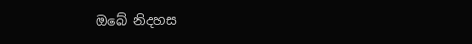ඔබේ නිදහස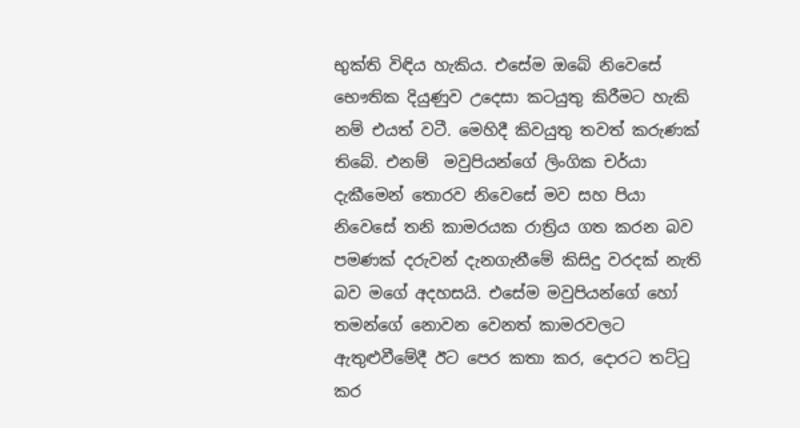භුක්ති විඳිය හැකිය. එසේම ඔබේ නිවෙසේ භෞතික දියුණුව උදෙසා කටයුතු කිරීමට හැකි නම් එයත් වටී. මෙහිදී කිවයුතු තවත් කරුණක් තිබේ. එනම්  මවුපියන්ගේ ලිංගික චර්යා දැකීමෙන් තොරව නිවෙසේ මව සහ පියා නිවෙසේ තනි කාමරයක රාත්‍රිය ගත කරන බව පමණක් දරුවන් දැනගැනීමේ කිසිදු වරදක් නැති බව මගේ අදහසයි. එසේම මවුපියන්ගේ හෝ තමන්ගේ නොවන වෙනත් කාමරවලට ඇතුළුවීමේදී ඊට පෙර කතා කර, දොරට තට්ටු කර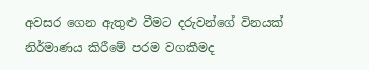අවසර ගෙන ඇතුළු වීමට දරුවන්ගේ විනයක් නිර්මාණය කිරීමේ පරම වගකීමද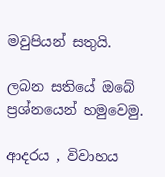මවුපියන් සතුයි.

ලබන සතියේ ඔබේ ප්‍රශ්නයෙන් හමුවෙමු.

ආදරය , විවාහය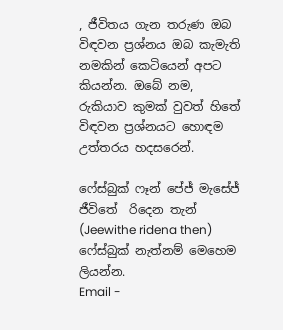, ජීවිතය ගැන තරුණ ඔබ විඳවන ප්‍රශ්නය ඔබ කැමැති නමකින් කෙටියෙන් අපට කියන්න. ඔබේ නම, රුකියාව කුමක් වුවත් හිතේ විඳවන ප්‍රශ්නයට හොඳම උත්තරය හදසරෙන්.

ෆේස්බුක් ෆෑන් පේජ් මැසේජ්
ජීවිතේ  රිදෙන තැන් (Jeewithe ridena then)
ෆේස්බුක් නැත්නම් මෙහෙම ලියන්න.
Email -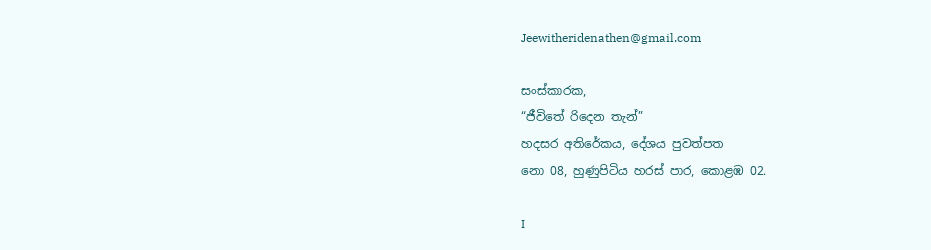Jeewitheridenathen@gmail.com

සංස්කාරක,
“ජීවිතේ රිදෙන තැන්”
හදසර අතිරේකය, දේශය පුවත්පත
නො 08, හුණුපිටිය හරස් පාර, කොළඹ 02.

I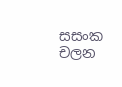සසංක චලන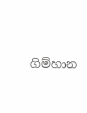ගිම්හාන